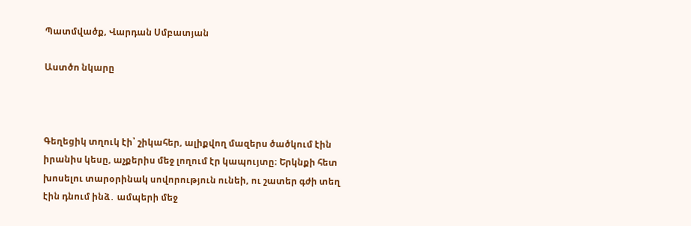Պատմվածք, Վարդան Սմբատյան

Աստծո նկարը



Գեղեցիկ տղուկ էի՝ շիկահեր, ալիքվող մազերս ծածկում էին իրանիս կեսը, աչքերիս մեջ լողում էր կապույտը։ Երկնքի հետ խոսելու տարօրինակ սովորություն ունեի, ու շատեր գժի տեղ էին դնում ինձ․ ամպերի մեջ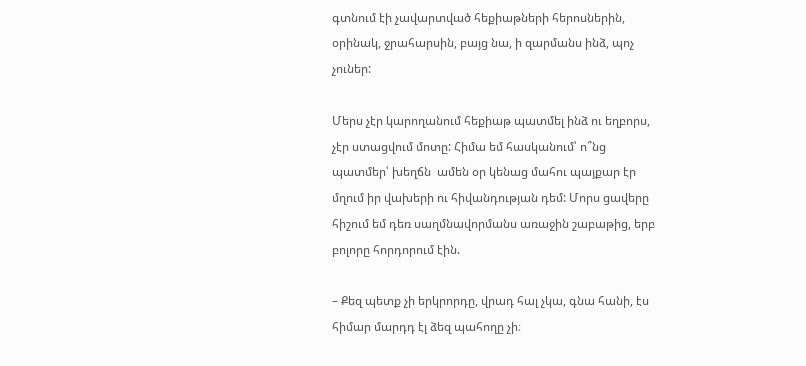գտնում էի չավարտված հեքիաթների հերոսներին, օրինակ, ջրահարսին, բայց նա, ի զարմանս ինձ, պոչ չուներ:

Մերս չէր կարողանում հեքիաթ պատմել ինձ ու եղբորս, չէր ստացվում մոտը: Հիմա եմ հասկանում՝ ո՞նց  պատմեր՝ խեղճն  ամեն օր կենաց մահու պայքար էր մղում իր վախերի ու հիվանդության դեմ: Մորս ցավերը հիշում եմ դեռ սաղմնավորմանս առաջին շաբաթից, երբ  բոլորը հորդորում էին.

– Քեզ պետք չի երկրորդը, վրադ հալ չկա, գնա հանի, էս հիմար մարդդ էլ ձեզ պահողը չի։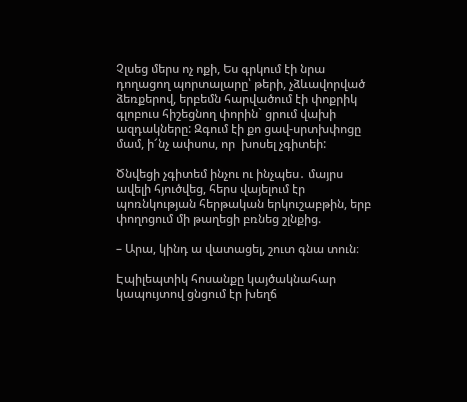Չլսեց մերս ոչ ոքի, Ես գրկում էի նրա դողացող պորտալարը՝ թերի, չձևավորված ձեռքերով, երբեմն հարվածում էի փոքրիկ գլոբուս հիշեցնող փորին` ցրում վախի ազդակները: Զգում էի քո ցավ-սրտխփոցը մամ, ի՜նչ ափսոս, որ  խոսել չգիտեի:

Ծնվեցի չգիտեմ ինչու ու ինչպես․ մայրս ավելի հյուծվեց, հերս վայելում էր պոռնկության հերթական երկուշաբթին, երբ փողոցում մի թաղեցի բռնեց շլնքից.

– Արա, կինդ ա վատացել, շուտ գնա տուն։

Էպիլեպտիկ հոսանքը կայծակնահար կապույտով ցնցում էր խեղճ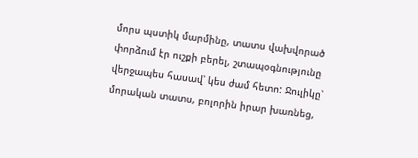մորս պստիկ մարմինը, տատս վախվորած փորձում էր ուշքի բերել, շտապօգնությունը վերջապես հասավ՝ կես ժամ հետո: Ջուլիկը՝ մորական տատս, բոլորին իրար խառնեց,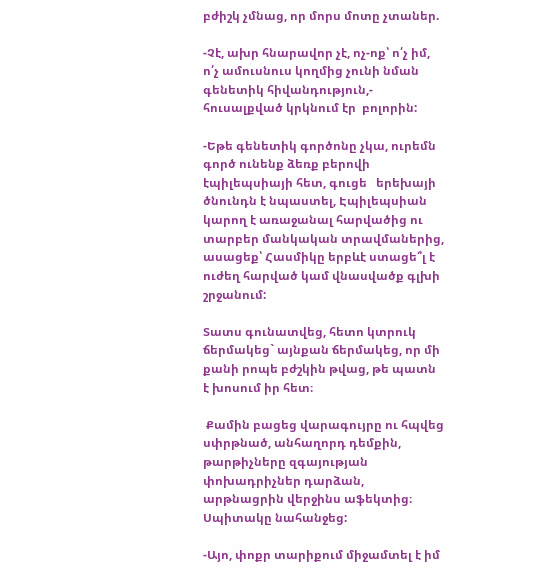բժիշկ չմնաց, որ մորս մոտը չտաներ.

-Չէ, ախր հնարավոր չէ, ոչ-ոք՝ ո՛չ իմ, ո՛չ ամուսնուս կողմից չունի նման գենետիկ հիվանդություն,- հուսալքված կրկնում էր  բոլորին:

-Եթե գենետիկ գործոնը չկա, ուրեմն գործ ունենք ձեռք բերովի էպիլեպսիայի հետ, գուցե   երեխայի ծնունդն է նպաստել, Էպիլեպսիան կարող է առաջանալ հարվածից ու տարբեր մանկական տրավմաներից, ասացեք՝ Հասմիկը երբևէ ստացե՞լ է ուժեղ հարված կամ վնասվածք գլխի շրջանում:

Տատս գունատվեց, հետո կտրուկ ճերմակեց` այնքան ճերմակեց, որ մի քանի րոպե բժշկին թվաց, թե պատն է խոսում իր հետ։

 Քամին բացեց վարագույրը ու հպվեց սփրթնած, անհաղորդ դեմքին, թարթիչները զգայության փոխադրիչներ դարձան, արթնացրին վերջինս աֆեկտից։ Սպիտակը նահանջեց:

-Այո, փոքր տարիքում միջամտել է իմ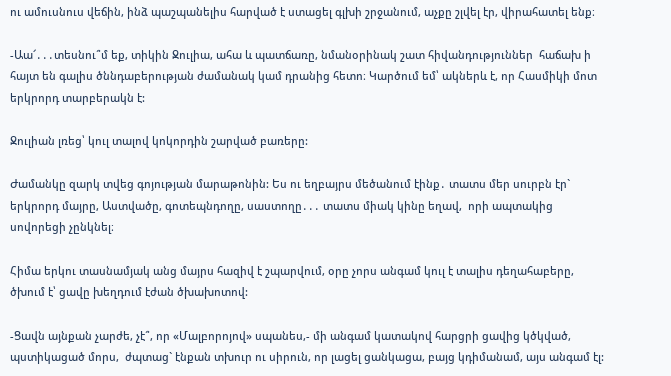ու ամուսնուս վեճին, ինձ պաշպանելիս հարված է ստացել գլխի շրջանում, աչքը շլվել էր, վիրահատել ենք։

-Աա՜․․․տեսնու՞մ եք, տիկին Ջուլիա, ահա և պատճառը, նմանօրինակ շատ հիվանդություններ  հաճախ ի հայտ են գալիս ծննդաբերության ժամանակ կամ դրանից հետո։ Կարծում եմ՝ ակներև է, որ Հասմիկի մոտ երկրորդ տարբերակն է:

Ջուլիան լռեց՝ կուլ տալով կոկորդին շարված բառերը:

Ժամանկը զարկ տվեց գոյության մարաթոնին: Ես ու եղբայրս մեծանում էինք․ տատս մեր սուրբն էր` երկրորդ մայրը, Աստվածը, գոտեպնդողը, սաստողը․․․ տատս միակ կինը եղավ,  որի ապտակից  սովորեցի չընկնել։

Հիմա երկու տասնամյակ անց մայրս հազիվ է շպարվում, օրը չորս անգամ կուլ է տալիս դեղահաբերը, ծխում է՝ ցավը խեղդում էժան ծխախոտով:

-Ցավն այնքան չարժե, չէ՞, որ «Մալբորոյով» սպանես,- մի անգամ կատակով հարցրի ցավից կծկված, պստիկացած մորս,  ժպտաց` էնքան տխուր ու սիրուն, որ լացել ցանկացա, բայց կդիմանամ, այս անգամ էլ: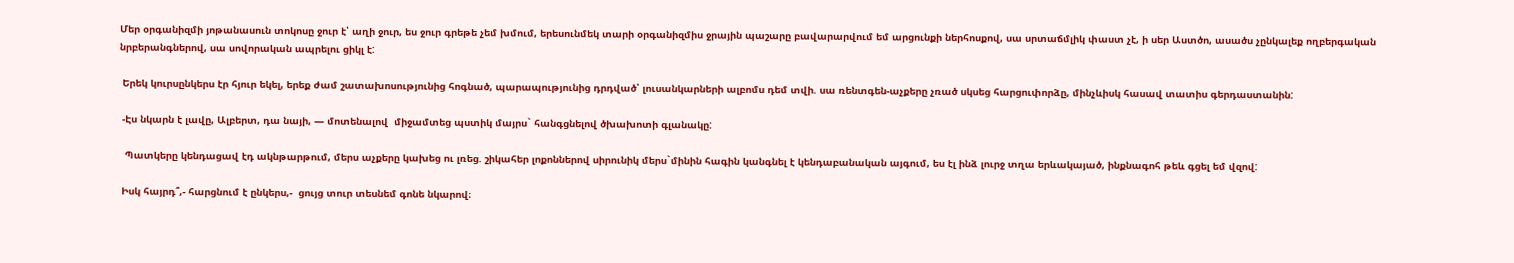Մեր օրգանիզմի յոթանասուն տոկոսը ջուր է՝ աղի ջուր, ես ջուր գրեթե չեմ խմում, երեսունմեկ տարի օրգանիզմիս ջրային պաշարը բավարարվում եմ արցունքի ներհոսքով, սա սրտաճմլիկ փաստ չէ, ի սեր Աստծո, ասածս չընկալեք ողբերգական նրբերանգներով, սա սովորական ապրելու ցիկլ է:

 Երեկ կուրսընկերս էր հյուր եկել, երեք ժամ շատախոսությունից հոգնած, պարապությունից դրդված՝ լուսանկարների ալբոմս դեմ տվի. սա ռենտգեն-աչքերը չռած սկսեց հարցուփորձը, մինչևիսկ հասավ տատիս գերդաստանին:

 -Էս նկարն է լավը, Ալբերտ, դա նայի, — մոտենալով  միջամտեց պստիկ մայրս` հանգցնելով ծխախոտի գլանակը:

  Պատկերը կենդացավ էդ ակնթարթում, մերս աչքերը կախեց ու լռեց. շիկահեր լոքոններով սիրունիկ մերս`մինին հագին կանգնել է կենդաբանական այգում, ես էլ ինձ լուրջ տղա երևակայած, ինքնագոհ թեև գցել եմ վզով:

 Իսկ հայրդ՞,- հարցնում է ընկերս,-  ցույց տուր տեսնեմ գոնե նկարով։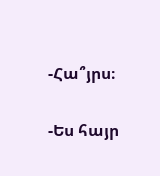-Հա՞յրս։

-Ես հայր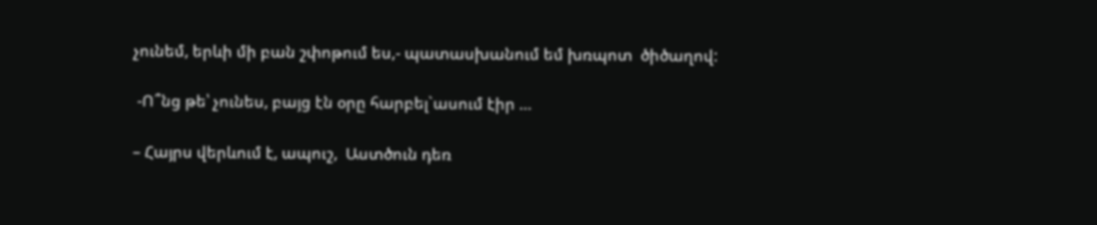չունեմ, երևի մի բան շփոթում ես,- պատասխանում եմ խռպոտ  ծիծաղով:

 -Ո՞նց թե՝ չունես, բայց էն օրը հարբել`ասում էիր …

– Հայրս վերևում է, ապուշ,  Աստծուն դեռ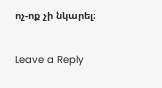ոչ-ոք չի նկարել։

Leave a Reply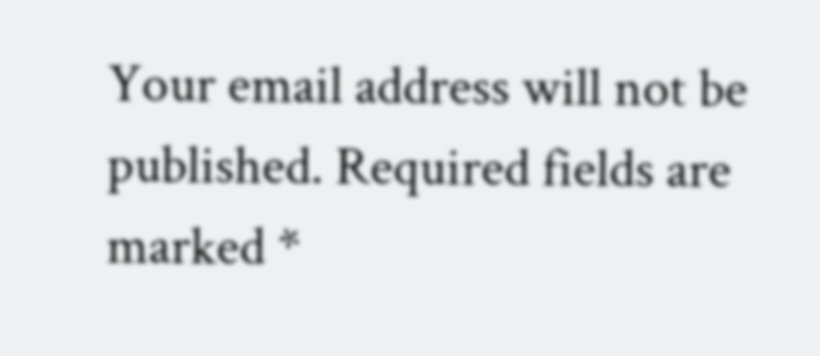Your email address will not be published. Required fields are marked *